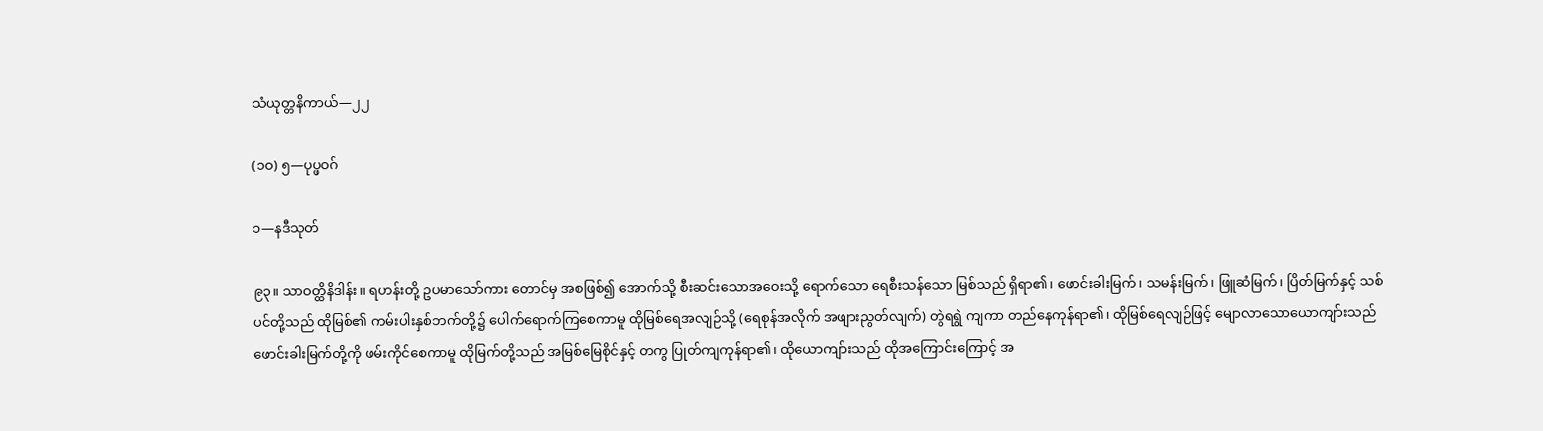သံယုတ္တနိကာယ်—၂၂

(၁ဝ) ၅—ပုပ္ဖဝဂ်

၁—နဒီသုတ်

၉၃။ သာဝတ္ထိနိဒါန်း။ ရဟန်းတို့ ဥပမာသော်ကား တောင်မှ အစဖြစ်၍ အောက်သို့ စီးဆင်းသောအဝေးသို့ ရောက်သော ရေစီးသန်သော မြစ်သည် ရှိရာ၏၊ ဖောင်းခါးမြက်၊ သမန်းမြက်၊ ဖြူဆံမြက်၊ ပြိတ်မြက်နှင့် သစ်ပင်တို့သည် ထိုမြစ်၏ ကမ်းပါးနှစ်ဘက်တို့၌ ပေါက်ရောက်ကြစေကာမူ ထိုမြစ်ရေအလျဉ်သို့ (ရေစုန်အလိုက် အဖျားညွတ်လျက်) တွဲရရွဲ ကျကာ တည်နေကုန်ရာ၏၊ ထိုမြစ်ရေလျဉ်ဖြင့် မျောလာသောယောကျာ်းသည် ဖောင်းခါးမြက်တို့ကို ဖမ်းကိုင်စေကာမူ ထိုမြက်တို့သည် အမြစ်မြေစိုင်နှင့် တကွ ပြုတ်ကျကုန်ရာ၏၊ ထိုယောကျာ်းသည် ထိုအကြောင်းကြောင့် အ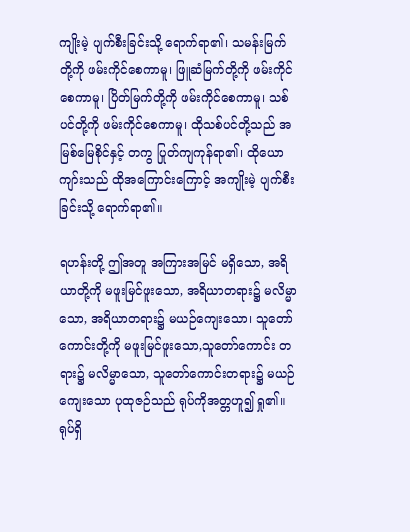ကျိုးမဲ့ ပျက်စီးခြင်းသို့ ရောက်ရာ၏၊ သမန်းမြက်တို့ကို ဖမ်းကိုင်စေကာမူ၊ ဖြူဆံမြက်တို့ကို ဖမ်းကိုင်စေကာမူ၊ ပြိတ်မြက်တို့ကို ဖမ်းကိုင်စေကာမူ၊ သစ်ပင်တို့ကို ဖမ်းကိုင်စေကာမူ၊ ထိုသစ်ပင်တို့သည် အမြစ်မြေစိုင်နှင့် တကွ ပြုတ်ကျကုန်ရာ၏၊ ထိုယောကျာ်းသည် ထိုအကြောင်းကြောင့် အကျိုးမဲ့ ပျက်စီးခြင်းသို့ ရောက်ရာ၏။

ရဟန်းတို့ ဤအတူ အကြားအမြင် မရှိသော, အရိယာတို့ကို မဖူးမြင်ဖူးသော, အရိယာတရား၌ မလိမ္မာသော, အရိယာတရား၌ မယဉ်ကျေးသော၊ သူတော်ကောင်းတို့ကို မဖူးမြင်ဖူးသော,သူတော်ကောင်း တရား၌ မလိမ္မာသော, သူတော်ကောင်းတရား၌ မယဉ်ကျေးသော ပုထုဇဉ်သည် ရုပ်ကိုအတ္တဟူ၍ ရှု၏။ ရုပ်ရှိ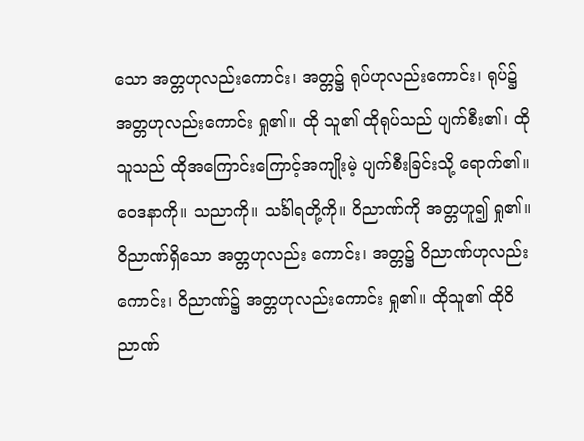သော အတ္တဟုလည်းကောင်း၊ အတ္တ၌ ရုပ်ဟုလည်းကောင်း၊ ရုပ်၌ အတ္တဟုလည်းကောင်း ရှု၏။ ထို သူ၏ ထိုရုပ်သည် ပျက်စီး၏၊ ထိုသူသည် ထိုအကြောင်းကြောင့်အကျိုးမဲ့ ပျက်စီးခြင်းသို့ ရောက်၏။ ဝေဒနာကို။ သညာကို။ သင်္ခါရတို့ကို။ ဝိညာဏ်ကို အတ္တဟူ၍ ရှု၏။ ဝိညာဏ်ရှိသော အတ္တဟုလည်း ကောင်း၊ အတ္တ၌ ဝိညာဏ်ဟုလည်းကောင်း၊ ဝိညာဏ်၌ အတ္တဟုလည်းကောင်း ရှု၏။ ထိုသူ၏ ထိုဝိညာဏ်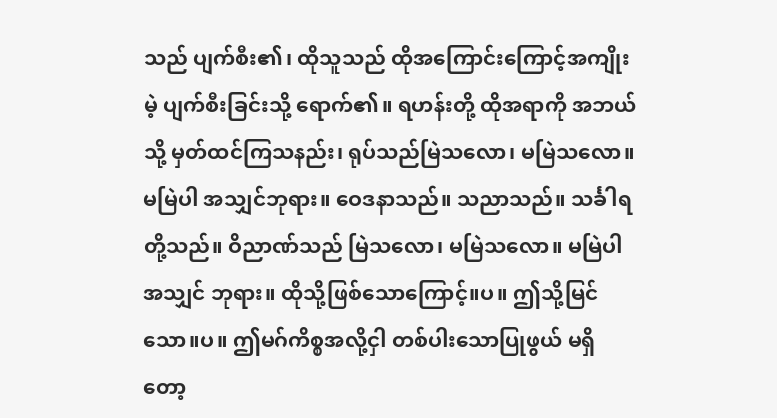သည် ပျက်စီး၏၊ ထိုသူသည် ထိုအကြောင်းကြောင့်အကျိုးမဲ့ ပျက်စီးခြင်းသို့ ရောက်၏။ ရဟန်းတို့ ထိုအရာကို အဘယ်သို့ မှတ်ထင်ကြသနည်း၊ ရုပ်သည်မြဲသလော၊ မမြဲသလော။ မမြဲပါ အသျှင်ဘုရား။ ဝေဒနာသည်။ သညာသည်။ သင်္ခါရတို့သည်။ ဝိညာဏ်သည် မြဲသလော၊ မမြဲသလော။ မမြဲပါ အသျှင် ဘုရား။ ထိုသို့ဖြစ်သောကြောင့်။ပ။ ဤသို့မြင်သော။ပ။ ဤမဂ်ကိစ္စအလို့ငှါ တစ်ပါးသောပြုဖွယ် မရှိ တော့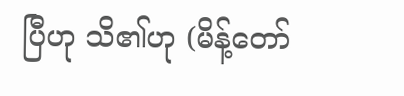ပြီဟု သိ၏ဟု (မိန့်တော်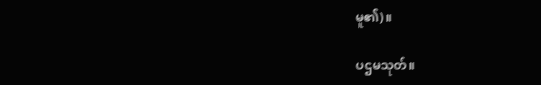မူ၏)။

ပဌမသုတ်။